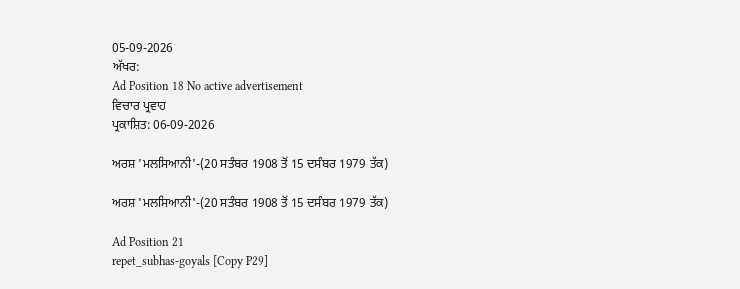05-09-2026
ਅੱਖਰ:
Ad Position 18 No active advertisement
ਵਿਚਾਰ ਪ੍ਰਵਾਹ
ਪ੍ਰਕਾਸ਼ਿਤ: 06-09-2026

ਅਰਸ਼ 'ਮਲਸਿਆਨੀ'-(20 ਸਤੰਬਰ 1908 ਤੋਂ 15 ਦਸੰਬਰ 1979 ਤੱਕ)

ਅਰਸ਼ 'ਮਲਸਿਆਨੀ'-(20 ਸਤੰਬਰ 1908 ਤੋਂ 15 ਦਸੰਬਰ 1979 ਤੱਕ)

Ad Position 21
repet_subhas-goyals [Copy P29]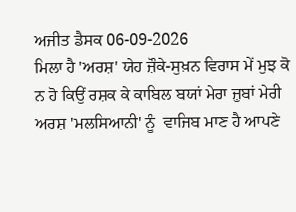ਅਜੀਤ ਡੈਸਕ 06-09-2026
ਮਿਲਾ ਹੈ 'ਅਰਸ਼' ਯੇਹ ਜ਼ੌਕੇ-ਸੁਖ਼ਨ ਵਿਰਾਸ ਮੇਂ ਮੁਝ ਕੋ
ਨ ਹੋ ਕਿਉਂ ਰਸ਼ਕ ਕੇ ਕਾਬਿਲ ਬਯਾਂ ਮੇਰਾ ਜ਼ੁਬਾਂ ਮੇਰੀ
ਅਰਸ਼ 'ਮਲਸਿਆਨੀ' ਨੂੰ  ਵਾਜਿਬ ਮਾਣ ਹੈ ਆਪਣੇ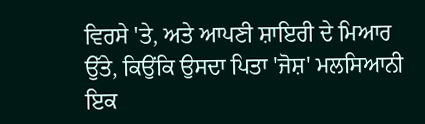ਵਿਰਸੇ 'ਤੇ, ਅਤੇ ਆਪਣੀ ਸ਼ਾਇਰੀ ਦੇ ਮਿਆਰ ਉੱਤੇ, ਕਿਉਂਕਿ ਉਸਦਾ ਪਿਤਾ 'ਜੋਸ਼' ਮਲਸਿਆਨੀ ਇਕ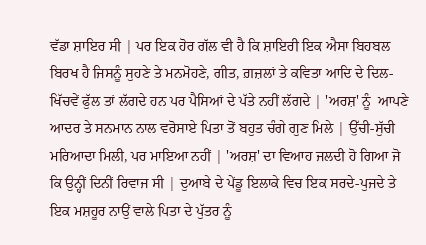ਵੱਡਾ ਸ਼ਾਇਰ ਸੀ | ਪਰ ਇਕ ਹੋਰ ਗੱਲ ਵੀ ਹੈ ਕਿ ਸ਼ਾਇਰੀ ਇਕ ਐਸਾ ਬਿਹਬਲ ਬਿਰਖ ਹੈ ਜਿਸਨੂੰ ਸੁਹਣੇ ਤੇ ਮਨਮੋਹਣੇ, ਗੀਤ, ਗ਼ਜ਼ਲਾਂ ਤੇ ਕਵਿਤਾ ਆਦਿ ਦੇ ਦਿਲ-ਖਿੱਚਵੇਂ ਫੁੱਲ ਤਾਂ ਲੱਗਦੇ ਹਨ ਪਰ ਪੈਸਿਆਂ ਦੇ ਪੱਤੇ ਨਹੀਂ ਲੱਗਦੇ | 'ਅਰਸ਼' ਨੂੰ  ਆਪਣੇ ਆਦਰ ਤੇ ਸਨਮਾਨ ਨਾਲ ਵਰੋਸਾਏ ਪਿਤਾ ਤੋਂ ਬਹੁਤ ਚੰਗੇ ਗੁਣ ਮਿਲੇ | ਉੱਚੀ-ਸੁੱਚੀ ਮਰਿਆਦਾ ਮਿਲੀ, ਪਰ ਮਾਇਆ ਨਹੀਂ | 'ਅਰਸ਼' ਦਾ ਵਿਆਹ ਜਲਦੀ ਹੋ ਗਿਆ ਜੋ ਕਿ ਉਨ੍ਹੀਂ ਦਿਨੀਂ ਰਿਵਾਜ ਸੀ | ਦੁਆਬੇ ਦੇ ਪੇਂਡੂ ਇਲਾਕੇ ਵਿਚ ਇਕ ਸਰਦੇ-ਪੁਜਦੇ ਤੇ ਇਕ ਮਸ਼ਹੂਰ ਨਾਉਂ ਵਾਲੇ ਪਿਤਾ ਦੇ ਪੁੱਤਰ ਨੂੰ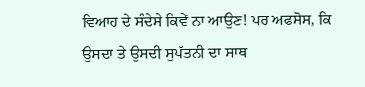ਵਿਆਹ ਦੇ ਸੰਦੇਸੇ ਕਿਵੇਂ ਨਾ ਆਉਣ! ਪਰ ਅਫਸੋਸ, ਕਿ ਉਸਦਾ ਤੇ ਉਸਦੀ ਸੁਪੱਤਨੀ ਦਾ ਸਾਥ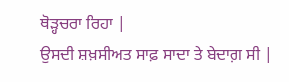ਥੋੜ੍ਹਚਰਾ ਰਿਹਾ |
ਉਸਦੀ ਸ਼ਖ਼ਸੀਅਤ ਸਾਫ਼ ਸਾਦਾ ਤੇ ਬੇਦਾਗ਼ ਸੀ |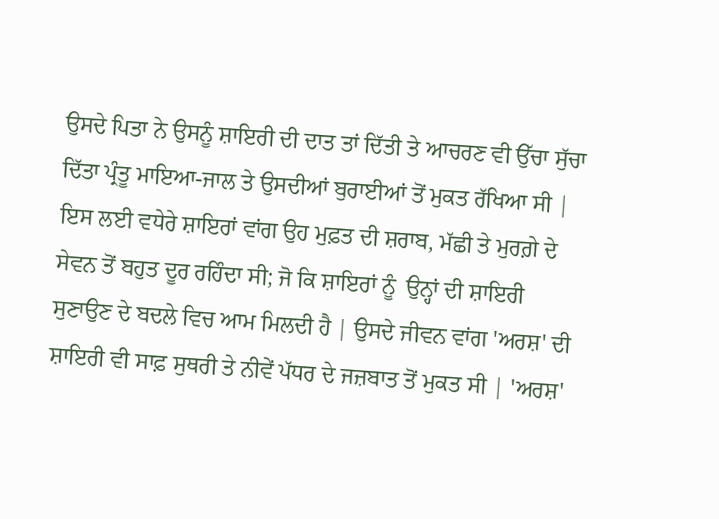ਉਸਦੇ ਪਿਤਾ ਨੇ ਉਸਨੂੰ ਸ਼ਾਇਰੀ ਦੀ ਦਾਤ ਤਾਂ ਦਿੱਤੀ ਤੇ ਆਚਰਣ ਵੀ ਉੱਚਾ ਸੁੱਚਾ ਦਿੱਤਾ ਪ੍ਰੰਤੂ ਮਾਇਆ-ਜਾਲ ਤੇ ਉਸਦੀਆਂ ਬੁਰਾਈਆਂ ਤੋਂ ਮੁਕਤ ਰੱਖਿਆ ਸੀ | ਇਸ ਲਈ ਵਧੇਰੇ ਸ਼ਾਇਰਾਂ ਵਾਂਗ ਉਹ ਮੁਫ਼ਤ ਦੀ ਸ਼ਰਾਬ, ਮੱਛੀ ਤੇ ਮੁਰਗ਼ੇ ਦੇ ਸੇਵਨ ਤੋਂ ਬਹੁਤ ਦੂਰ ਰਹਿੰਦਾ ਸੀ; ਜੋ ਕਿ ਸ਼ਾਇਰਾਂ ਨੂੰ  ਉਨ੍ਹਾਂ ਦੀ ਸ਼ਾਇਰੀ ਸੁਣਾਉਣ ਦੇ ਬਦਲੇ ਵਿਚ ਆਮ ਮਿਲਦੀ ਹੈ | ਉਸਦੇ ਜੀਵਨ ਵਾਂਗ 'ਅਰਸ਼' ਦੀ ਸ਼ਾਇਰੀ ਵੀ ਸਾਫ਼ ਸੁਥਰੀ ਤੇ ਨੀਵੇਂ ਪੱਧਰ ਦੇ ਜਜ਼ਬਾਤ ਤੋਂ ਮੁਕਤ ਸੀ | 'ਅਰਸ਼'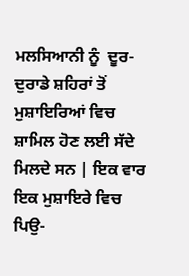ਮਲਸਿਆਨੀ ਨੂੰ  ਦੂਰ-ਦੁਰਾਡੇ ਸ਼ਹਿਰਾਂ ਤੋਂ ਮੁਸ਼ਾਇਰਿਆਂ ਵਿਚ ਸ਼ਾਮਿਲ ਹੋਣ ਲਈ ਸੱਦੇ ਮਿਲਦੇ ਸਨ | ਇਕ ਵਾਰ ਇਕ ਮੁਸ਼ਾਇਰੇ ਵਿਚ ਪਿਉ-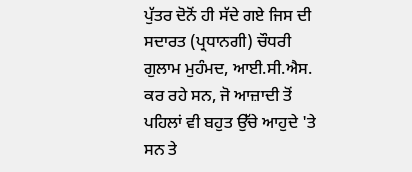ਪੁੱਤਰ ਦੋਨੋਂ ਹੀ ਸੱਦੇ ਗਏ ਜਿਸ ਦੀ ਸਦਾਰਤ (ਪ੍ਰਧਾਨਗੀ) ਚੌਧਰੀ ਗੁਲਾਮ ਮੁਹੰਮਦ, ਆਈ.ਸੀ.ਐਸ. ਕਰ ਰਹੇ ਸਨ, ਜੋ ਆਜ਼ਾਦੀ ਤੋਂ ਪਹਿਲਾਂ ਵੀ ਬਹੁਤ ਉੱਚੇ ਆਹੁਦੇ 'ਤੇ ਸਨ ਤੇ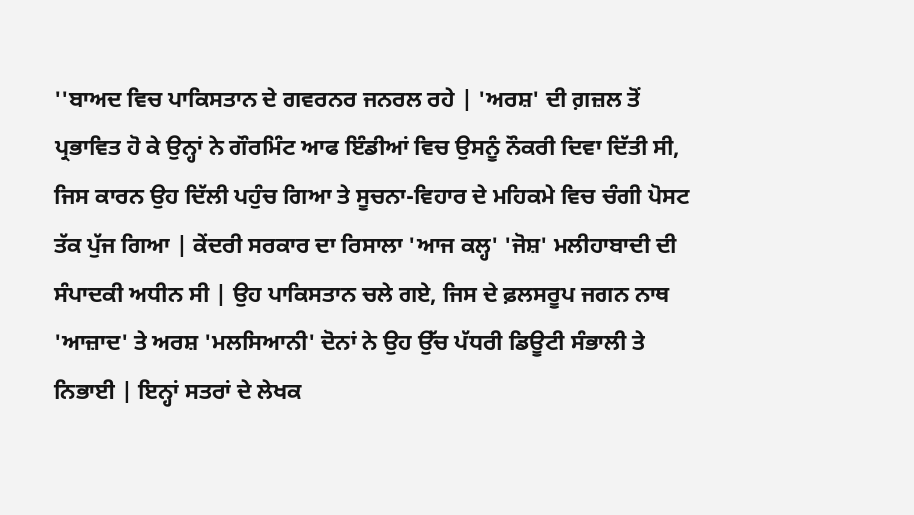''ਬਾਅਦ ਵਿਚ ਪਾਕਿਸਤਾਨ ਦੇ ਗਵਰਨਰ ਜਨਰਲ ਰਹੇ | 'ਅਰਸ਼' ਦੀ ਗ਼ਜ਼ਲ ਤੋਂ ਪ੍ਰਭਾਵਿਤ ਹੋ ਕੇ ਉਨ੍ਹਾਂ ਨੇ ਗੌਰਮਿੰਟ ਆਫ ਇੰਡੀਆਂ ਵਿਚ ਉਸਨੂੰ ਨੌਕਰੀ ਦਿਵਾ ਦਿੱਤੀ ਸੀ, ਜਿਸ ਕਾਰਨ ਉਹ ਦਿੱਲੀ ਪਹੁੰਚ ਗਿਆ ਤੇ ਸੂਚਨਾ-ਵਿਹਾਰ ਦੇ ਮਹਿਕਮੇ ਵਿਚ ਚੰਗੀ ਪੋਸਟ ਤੱਕ ਪੁੱਜ ਗਿਆ | ਕੇਂਦਰੀ ਸਰਕਾਰ ਦਾ ਰਿਸਾਲਾ 'ਆਜ ਕਲ੍ਹ' 'ਜੋਸ਼' ਮਲੀਹਾਬਾਦੀ ਦੀ ਸੰਪਾਦਕੀ ਅਧੀਨ ਸੀ | ਉਹ ਪਾਕਿਸਤਾਨ ਚਲੇ ਗਏ, ਜਿਸ ਦੇ ਫ਼ਲਸਰੂਪ ਜਗਨ ਨਾਥ 'ਆਜ਼ਾਦ' ਤੇ ਅਰਸ਼ 'ਮਲਸਿਆਨੀ' ਦੋਨਾਂ ਨੇ ਉਹ ਉੱਚ ਪੱਧਰੀ ਡਿਊਟੀ ਸੰਭਾਲੀ ਤੇ ਨਿਭਾਈ | ਇਨ੍ਹਾਂ ਸਤਰਾਂ ਦੇ ਲੇਖਕ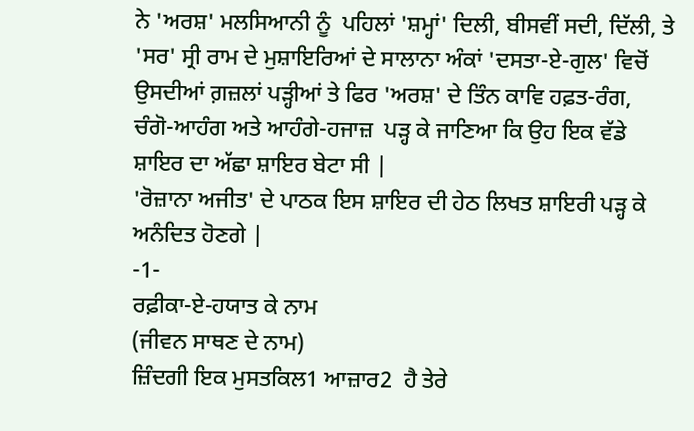ਨੇ 'ਅਰਸ਼' ਮਲਸਿਆਨੀ ਨੂੰ  ਪਹਿਲਾਂ 'ਸ਼ਮ੍ਹਾਂ' ਦਿਲੀ, ਬੀਸਵੀਂ ਸਦੀ, ਦਿੱਲੀ, ਤੇ 'ਸਰ' ਸ੍ਰੀ ਰਾਮ ਦੇ ਮੁਸ਼ਾਇਰਿਆਂ ਦੇ ਸਾਲਾਨਾ ਅੰਕਾਂ 'ਦਸਤਾ-ਏ-ਗੁਲ' ਵਿਚੋਂ ਉਸਦੀਆਂ ਗ਼ਜ਼ਲਾਂ ਪੜ੍ਹੀਆਂ ਤੇ ਫਿਰ 'ਅਰਸ਼' ਦੇ ਤਿੰਨ ਕਾਵਿ ਹਫ਼ਤ-ਰੰਗ, ਚੰਗੋ-ਆਹੰਗ ਅਤੇ ਆਹੰਗੇ-ਹਜਾਜ਼  ਪੜ੍ਹ ਕੇ ਜਾਣਿਆ ਕਿ ਉਹ ਇਕ ਵੱਡੇ  ਸ਼ਾਇਰ ਦਾ ਅੱਛਾ ਸ਼ਾਇਰ ਬੇਟਾ ਸੀ |
'ਰੋਜ਼ਾਨਾ ਅਜੀਤ' ਦੇ ਪਾਠਕ ਇਸ ਸ਼ਾਇਰ ਦੀ ਹੇਠ ਲਿਖਤ ਸ਼ਾਇਰੀ ਪੜ੍ਹ ਕੇ ਅਨੰਦਿਤ ਹੋਣਗੇ |
-1-
ਰਫ਼ੀਕਾ-ਏ-ਹਯਾਤ ਕੇ ਨਾਮ
(ਜੀਵਨ ਸਾਥਣ ਦੇ ਨਾਮ)
ਜ਼ਿੰਦਗੀ ਇਕ ਮੁਸਤਕਿਲ1 ਆਜ਼ਾਰ2  ਹੈ ਤੇਰੇ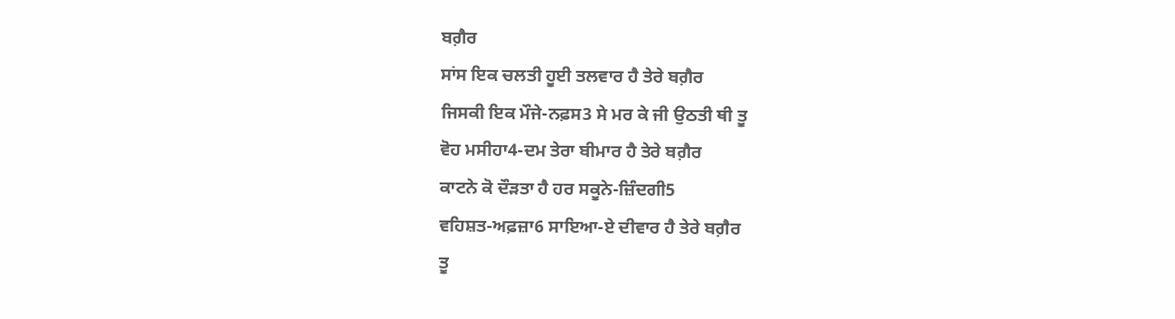ਬਗ਼ੈਰ
ਸਾਂਸ ਇਕ ਚਲਤੀ ਹੂਈ ਤਲਵਾਰ ਹੈ ਤੇਰੇ ਬਗ਼ੈਰ
ਜਿਸਕੀ ਇਕ ਮੌਜੇ-ਨਫ਼ਸ3 ਸੇ ਮਰ ਕੇ ਜੀ ਉਠਤੀ ਥੀ ਤੂ
ਵੋਹ ਮਸੀਹਾ4-ਦਮ ਤੇਰਾ ਬੀਮਾਰ ਹੈ ਤੇਰੇ ਬਗ਼ੈਰ
ਕਾਟਨੇ ਕੋ ਦੌੜਤਾ ਹੈ ਹਰ ਸਕੂਨੇ-ਜ਼ਿੰਦਗੀ5
ਵਹਿਸ਼ਤ-ਅਫ਼ਜ਼ਾ6 ਸਾਇਆ-ਏ ਦੀਵਾਰ ਹੈ ਤੇਰੇ ਬਗ਼ੈਰ
ਤੂ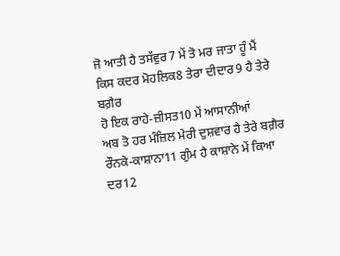ਜੋ ਆਤੀ ਹੈ ਤਸੱਵੁਰ7 ਮੇਂ ਤੋ ਮਰ ਜਾਤਾ ਹੂੰ ਮੈਂ
ਕਿਸ ਕਦਰ ਮੋਹਲਿਕ8 ਤੇਰਾ ਦੀਦਾਰ9 ਹੈ ਤੇਰੇ ਬਗ਼ੈਰ
ਹੋ ਇਕ ਰਾਹੇ-ਜ਼ੀਸਤ10 ਮੇਂ ਆਸਾਨੀਆਂ
ਅਬ ਤੋ ਹਰ ਮੰਜ਼ਿਲ ਮੇਰੀ ਦੁਸ਼ਵਾਰ ਹੈ ਤੇਰੇ ਬਗ਼ੈਰ
ਰੌਨਕੇ-ਕਾਸ਼ਾਨਾ11 ਗੁੰਮ ਹੈ ਕਾਸ਼ਾਨੇ ਮੇਂ ਕਿਆ
ਦਰ12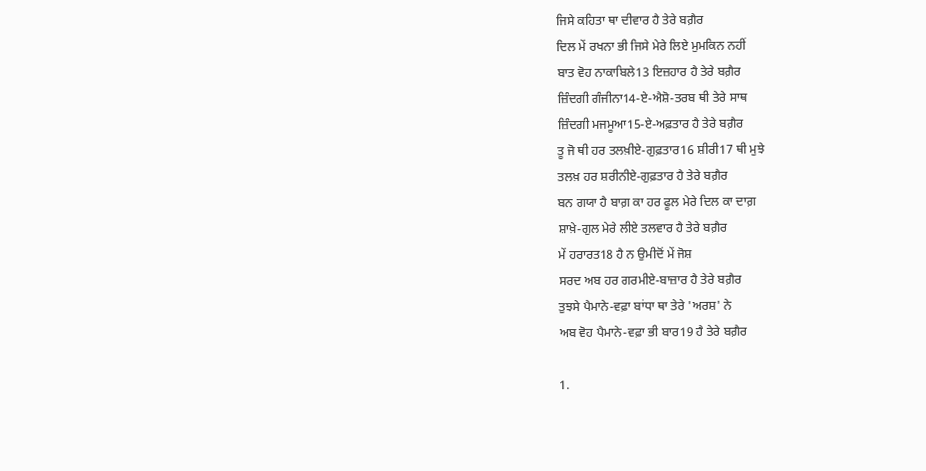ਜਿਸੇ ਕਹਿਤਾ ਥਾ ਦੀਵਾਰ ਹੈ ਤੇਰੇ ਬਗ਼ੈਰ
ਦਿਲ ਮੇਂ ਰਖਨਾ ਭੀ ਜਿਸੇ ਮੇਰੇ ਲਿਏ ਮੁਮਕਿਨ ਨਹੀਂ
ਬਾਤ ਵੋਹ ਨਾਕਾਬਿਲੇ13 ਇਜ਼ਹਾਰ ਹੈ ਤੇਰੇ ਬਗ਼ੈਰ
ਜ਼ਿੰਦਗੀ ਗੰਜੀਨਾ14-ਏ-ਐਸ਼ੋ-ਤਰਬ ਥੀ ਤੇਰੇ ਸਾਥ
ਜ਼ਿੰਦਗੀ ਮਜਮੂਆ15-ਏ-ਅਫ਼ਤਾਰ ਹੈ ਤੇਰੇ ਬਗ਼ੈਰ
ਤੂ ਜੋ ਥੀ ਹਰ ਤਲਖ਼ੀਏ-ਗੁਫ਼ਤਾਰ16 ਸ਼ੀਰੀ17 ਥੀ ਮੁਝੇ
ਤਲਖ਼ ਹਰ ਸ਼ਰੀਨੀਏ-ਗੁਫ਼ਤਾਰ ਹੈ ਤੇਰੇ ਬਗ਼ੈਰ
ਬਨ ਗਯਾ ਹੈ ਬਾਗ਼ ਕਾ ਹਰ ਫੂਲ ਮੇਰੇ ਦਿਲ ਕਾ ਦਾਗ਼
ਸ਼ਾਖ਼ੇ-ਗੁਲ ਮੇਰੇ ਲੀਏ ਤਲਵਾਰ ਹੈ ਤੇਰੇ ਬਗ਼ੈਰ
ਮੇਂ ਹਰਾਰਤ18 ਹੈ ਨ ਉਮੀਦੋਂ ਮੇਂ ਜੋਸ਼
ਸਰਦ ਅਬ ਹਰ ਗਰਮੀਏ-ਬਾਜ਼ਾਰ ਹੈ ਤੇਰੇ ਬਗ਼ੈਰ
ਤੁਝਸੇ ਪੈਮਾਨੇ-ਵਫ਼ਾ ਬਾਂਧਾ ਥਾ ਤੇਰੇ 'ਅਰਸ਼' ਨੇ
ਅਬ ਵੋਹ ਪੈਮਾਨੇ-ਵਫ਼ਾ ਭੀ ਬਾਰ19 ਹੈ ਤੇਰੇ ਬਗ਼ੈਰ

1.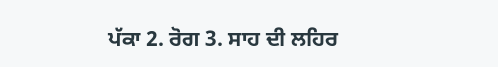ਪੱਕਾ 2. ਰੋਗ 3. ਸਾਹ ਦੀ ਲਹਿਰ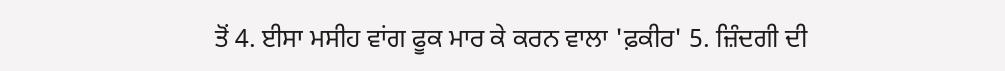ਤੋਂ 4. ਈਸਾ ਮਸੀਹ ਵਾਂਗ ਫੂਕ ਮਾਰ ਕੇ ਕਰਨ ਵਾਲਾ 'ਫ਼ਕੀਰ' 5. ਜ਼ਿੰਦਗੀ ਦੀ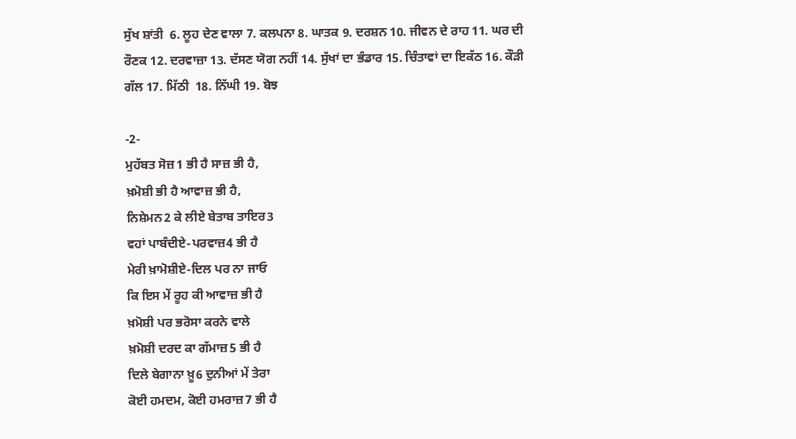ਸੁੱਖ ਸ਼ਾਂਤੀ  6. ਲੂਹ ਦੇਣ ਵਾਲਾ 7. ਕਲਪਨਾ 8. ਘਾਤਕ 9. ਦਰਸ਼ਨ 10. ਜੀਵਨ ਦੇ ਰਾਹ 11. ਘਰ ਦੀ ਰੌਣਕ 12. ਦਰਵਾਜ਼ਾ 13. ਦੱਸਣ ਯੋਗ ਨਹੀਂ 14. ਸੁੱਖਾਂ ਦਾ ਭੰਡਾਰ 15. ਚਿੰਤਾਵਾਂ ਦਾ ਇਕੱਠ 16. ਕੌੜੀ ਗੱਲ 17. ਮਿੱਠੀ  18. ਨਿੱਘੀ 19. ਬੋਝ

-2-
ਮੁਹੱਬਤ ਸੋਜ਼1 ਭੀ ਹੈ ਸਾਜ਼ ਭੀ ਹੈ,
ਖ਼ਮੋਸ਼ੀ ਭੀ ਹੈ ਆਵਾਜ਼ ਭੀ ਹੈ,
ਨਿਸ਼ੇਮਨ2 ਕੇ ਲੀਏ ਬੇਤਾਬ ਤਾਇਰ3
ਵਹਾਂ ਪਾਬੰਦੀਏ-ਪਰਵਾਜ਼4 ਭੀ ਹੈ
ਮੇਰੀ ਖ਼ਾਮੋਸ਼ੀਏ-ਦਿਲ ਪਰ ਨਾ ਜਾਓ
ਕਿ ਇਸ ਮੇਂ ਰੂਹ ਕੀ ਆਵਾਜ਼ ਭੀ ਹੈ
ਖ਼ਮੋਸ਼ੀ ਪਰ ਭਰੋਸਾ ਕਰਨੇ ਵਾਲੇ
ਖ਼ਮੋਸ਼ੀ ਦਰਦ ਕਾ ਗੱਮਾਜ਼5 ਭੀ ਹੈ
ਦਿਲੇ ਬੇਗਾਨਾ ਖ਼ੂ6 ਦੁਨੀਆਂ ਮੇਂ ਤੇਰਾ
ਕੋਈ ਹਮਦਮ, ਕੋਈ ਹਮਰਾਜ਼7 ਭੀ ਹੈ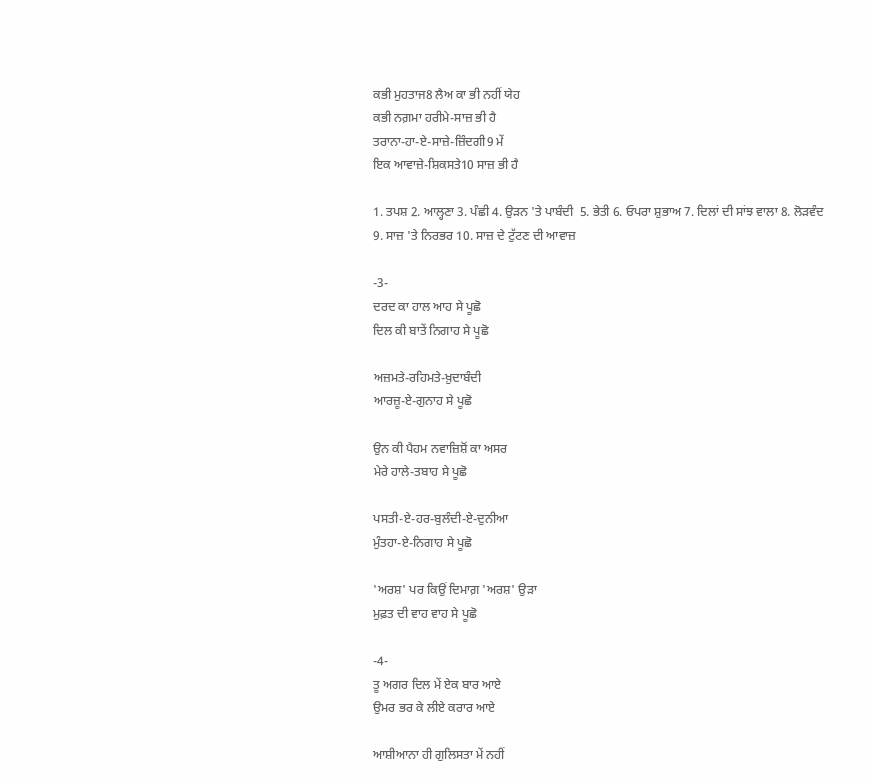ਕਭੀ ਮੁਹਤਾਜ8 ਲੈਅ ਕਾ ਭੀ ਨਹੀਂ ਯੇਹ
ਕਭੀ ਨਗ਼ਮਾ ਹਰੀਮੇ-ਸਾਜ਼ ਭੀ ਹੈ
ਤਰਾਨਾ-ਹਾ-ਏ-ਸਾਜ਼ੇ-ਜ਼ਿੰਦਗੀ9 ਮੇਂ
ਇਕ ਆਵਾਜ਼ੇ-ਸ਼ਿਕਸਤੇ10 ਸਾਜ਼ ਭੀ ਹੈ

1. ਤਪਸ਼ 2. ਆਲ੍ਹਣਾ 3. ਪੰਛੀ 4. ਉੜਨ 'ਤੇ ਪਾਬੰਦੀ  5. ਭੇਤੀ 6. ਓਪਰਾ ਸ਼ੁਭਾਅ 7. ਦਿਲਾਂ ਦੀ ਸਾਂਝ ਵਾਲਾ 8. ਲੋੜਵੰਦ 9. ਸਾਜ਼ 'ਤੇ ਨਿਰਭਰ 10. ਸਾਜ਼ ਦੇ ਟੁੱਟਣ ਦੀ ਆਵਾਜ਼

-3-
ਦਰਦ ਕਾ ਹਾਲ ਆਹ ਸੇ ਪੂਛੋ
ਦਿਲ ਕੀ ਬਾਤੇਂ ਨਿਗਾਹ ਸੇ ਪੂਛੋ

ਅਜ਼ਮਤੇ-ਰਹਿਮਤੇ-ਖ਼ੁਦਾਬੰਦੀ
ਆਰਜ਼ੂ-ਏ-ਗੁਨਾਹ ਸੇ ਪੂਛੋ

ਉਨ ਕੀ ਪੈਹਮ ਨਵਾਜ਼ਿਸ਼ੋਂ ਕਾ ਅਸਰ
ਮੇਰੇ ਹਾਲੇ-ਤਬਾਹ ਸੇ ਪੂਛੋ

ਪਸਤੀ-ਏ-ਹਰ-ਬੁਲੰਦੀ-ਏ-ਦੁਨੀਆ
ਮੁੰਤਹਾ-ਏ-ਨਿਗਾਹ ਸੇ ਪੂਛੋ

'ਅਰਸ਼' ਪਰ ਕਿਉਂ ਦਿਮਾਗ਼ 'ਅਰਸ਼' ਉੜਾ
ਮੁਫ਼ਤ ਦੀ ਵਾਹ ਵਾਹ ਸੇ ਪੂਛੋ

-4-
ਤੂ ਅਗਰ ਦਿਲ ਮੇਂ ਏਕ ਬਾਰ ਆਏ
ਉਮਰ ਭਰ ਕੇ ਲੀਏ ਕਰਾਰ ਆਏ

ਆਸ਼ੀਆਨਾ ਹੀ ਗੁਲਿਸਤਾ ਮੇਂ ਨਹੀਂ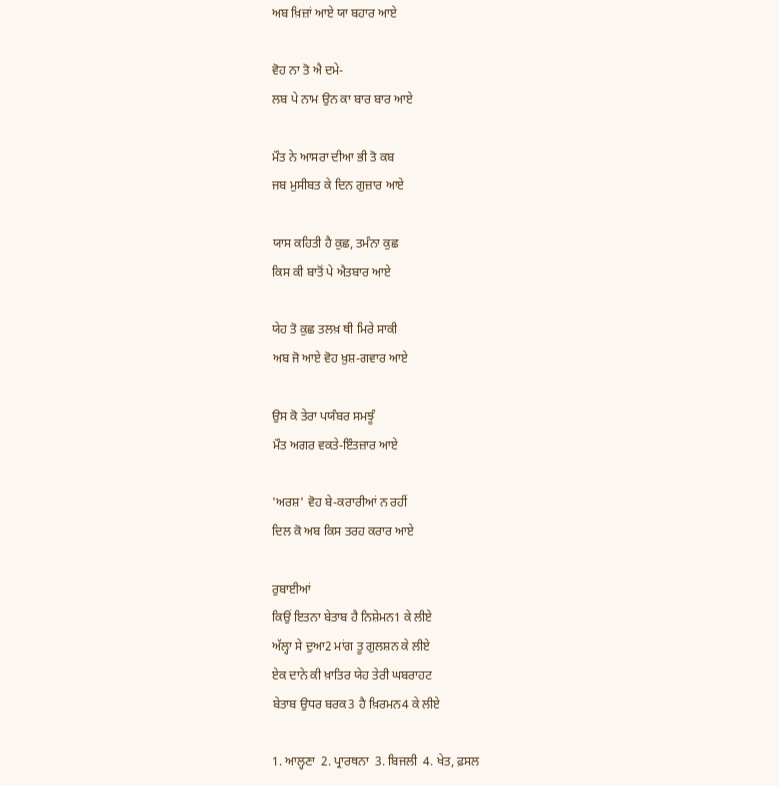ਅਬ ਖ਼ਿਜ਼ਾਂ ਆਏ ਯਾ ਬਹਾਰ ਆਏ

ਵੋਹ ਨਾ ਤੋ ਐ ਦਮੇ-
ਲਬ ਪੇ ਨਾਮ ਉਨ ਕਾ ਬਾਰ ਬਾਰ ਆਏ

ਮੌਤ ਨੇ ਆਸਰਾ ਦੀਆ ਭੀ ਤੋ ਕਬ
ਜਬ ਮੁਸੀਬਤ ਕੇ ਦਿਨ ਗੁਜ਼ਾਰ ਆਏ

ਯਾਸ ਕਹਿਤੀ ਹੈ ਕੁਛ, ਤਮੰਨਾ ਕੁਛ
ਕਿਸ ਕੀ ਬਾਤੋਂ ਪੇ ਐਤਬਾਰ ਆਏ

ਯੇਹ ਤੋ ਕੁਛ ਤਲਖ਼ ਥੀ ਮਿਰੇ ਸਾਕੀ
ਅਬ ਜੋ ਆਏ ਵੋਹ ਖ਼ੁਸ਼-ਗਵਾਰ ਆਏ

ਉਸ ਕੋ ਤੇਰਾ ਪਯੰਬਰ ਸਮਝੂੰ
ਮੌਤ ਅਗਰ ਵਕਤੇ-ਇੰਤਜ਼ਾਰ ਆਏ

'ਅਰਸ਼' ਵੋਹ ਬੇ-ਕਰਾਰੀਆਂ ਨ ਰਹੀਂ
ਦਿਲ ਕੋ ਅਬ ਕਿਸ ਤਰਹ ਕਰਾਰ ਆਏ

ਰੁਬਾਈਆਂ
ਕਿਉਂ ਇਤਨਾ ਬੇਤਾਬ ਹੈ ਨਿਸ਼ੇਮਨ1 ਕੇ ਲੀਏ
ਅੱਲ੍ਹਾ ਸੇ ਦੁਆ2 ਮਾਂਗ ਤੂ ਗੁਲਸ਼ਨ ਕੇ ਲੀਏ
ਏਕ ਦਾਨੇ ਕੀ ਖ਼ਾਤਿਰ ਯੇਹ ਤੇਰੀ ਘਬਰਾਹਟ
ਬੇਤਾਬ ਉਧਰ ਬਰਕ3 ਹੈ ਖ਼ਿਰਮਨ4 ਕੇ ਲੀਏ

1. ਆਲ੍ਹਣਾ  2. ਪ੍ਰਾਰਥਨਾ  3. ਬਿਜਲੀ  4. ਖੇਤ, ਫ਼ਸਲ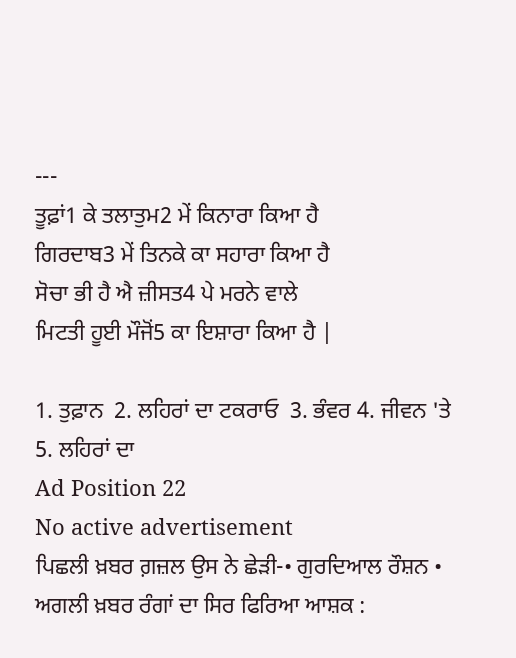---
ਤੂਫ਼ਾਂ1 ਕੇ ਤਲਾਤੁਮ2 ਮੇਂ ਕਿਨਾਰਾ ਕਿਆ ਹੈ
ਗਿਰਦਾਬ3 ਮੇਂ ਤਿਨਕੇ ਕਾ ਸਹਾਰਾ ਕਿਆ ਹੈ
ਸੋਚਾ ਭੀ ਹੈ ਐ ਜ਼ੀਸਤ4 ਪੇ ਮਰਨੇ ਵਾਲੇ
ਮਿਟਤੀ ਹੂਈ ਮੌਜੋਂ5 ਕਾ ਇਸ਼ਾਰਾ ਕਿਆ ਹੈ |

1. ਤੁਫ਼ਾਨ  2. ਲਹਿਰਾਂ ਦਾ ਟਕਰਾਓ  3. ਭੰਵਰ 4. ਜੀਵਨ 'ਤੇ  5. ਲਹਿਰਾਂ ਦਾ
Ad Position 22
No active advertisement
ਪਿਛਲੀ ਖ਼ਬਰ ਗ਼ਜ਼ਲ ਉਸ ਨੇ ਛੇੜੀ-• ਗੁਰਦਿਆਲ ਰੌਸ਼ਨ • ਅਗਲੀ ਖ਼ਬਰ ਰੰਗਾਂ ਦਾ ਸਿਰ ਫਿਰਿਆ ਆਸ਼ਕ :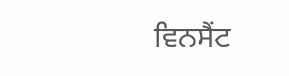ਵਿਨਸੈਂਟ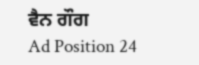ਵੈਨ ਗੌਗ
Ad Position 24